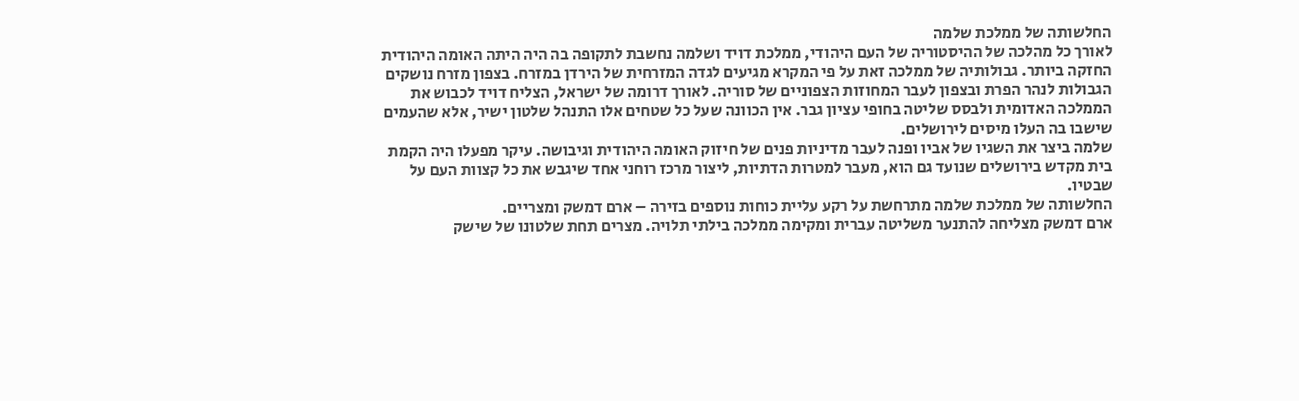החלשותה של ממלכת שלמה
לאורך כל מהלכה של ההיסטוריה של העם היהודי, ממלכת דויד ושלמה נחשבת לתקופה בה היה היתה האומה היהודית החזקה ביותר. גבולותיה של ממלכה זאת על פי המקרא מגיעים לגדה המזרחית של הירדן במזרח. בצפון מזרח נושקים הגבולות לנהר הפרת ובצפון לעבר המחוזות הצפוניים של סוריה. לאורך דרומה של ישראל, הצליח דויד לכבוש את הממלכה האדומית ולבסס שליטה בחופי עציון גבר. אין הכוונה שעל כל שטחים אלו התנהל שלטון ישיר, אלא שהעמים שישבו בה העלו מיסים לירושלים.
שלמה ביצר את השגיו של אביו ופנה לעבר מדיניות פנים של חיזוק האומה היהודית וגיבושה. עיקר מפעלו היה הקמת בית מקדש בירושלים שנועד גם הוא, מעבר למטרות הדתיות, ליצור מרכז רוחני אחד שיגבש את כל קצוות העם על שבטיו.
החלשותה של ממלכת שלמה מתרחשת על רקע עליית כוחות נוספים בזירה – ארם דמשק ומצריים.
ארם דמשק מצליחה להתנער משליטה עברית ומקימה ממלכה בילתי תלויה. מצרים תחת שלטונו של שישק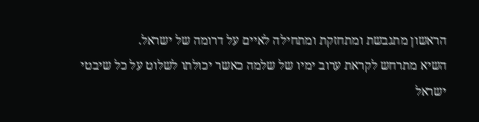הראשון מתגבשת ומתחזקת ומתחילה לאיים על דרומה של ישראל.
השיא מתרחש לקראת ערוב ימיו של שלמה כאשר יכולתו לשלוט על כל שיבטי ישראל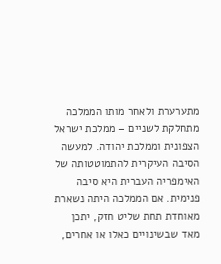מתערערת ולאחר מותו הממלכה מתחלקת לשניים – ממלכת ישראל הצפונית וממלכת יהודה. למעשה הסיבה העיקרית להתמוטטותה של האימפריה העברית היא סיבה פנימית. אם הממלכה היתה נשארת מאוחדת תחת שליט חזק, יתכן מאד שבשינויים כאלו או אחרים,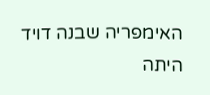האימפריה שבנה דויד היתה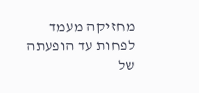מחזיקה מעמד לפחות עד הופעתה של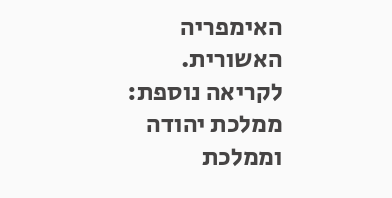האימפריה האשורית.
לקריאה נוספת:
ממלכת יהודה וממלכת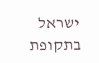ישראל בתקופת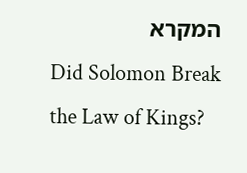המקרא
Did Solomon Break the Law of Kings?